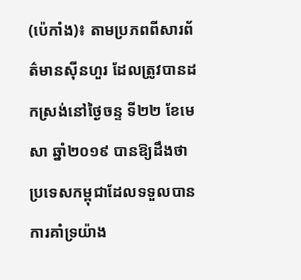(ប៉េកាំង)៖ តាមប្រភពពីសារព័ត៌មានស៊ីនហួរ ដែលត្រូវបានដកស្រង់នៅថ្ងៃចន្ទ ទី២២ ខែមេសា ឆ្នាំ២០១៩ បានឱ្យដឹងថា ប្រទេសកម្ពុជាដែលទទួលបានការគាំទ្រយ៉ាង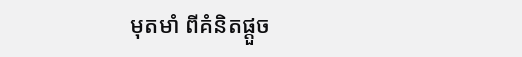មុតមាំ ពីគំនិតផ្តួច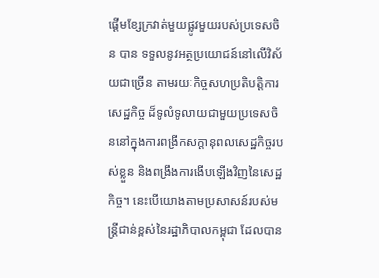ផ្តើមខ្សែក្រវាត់មួយផ្លូវមួយរបស់ប្រទេសចិន បាន ទទួលនូវអត្ថប្រយោជន៍នៅលើវិស័យជាច្រើន តាមរយៈកិច្ចសហប្រតិបត្តិការសេដ្ឋកិច្ច ដ៏ទូលំទូលាយជាមួយប្រទេសចិននៅក្នុងការពង្រីកសក្តានុពលសេដ្ឋកិច្ចរបស់ខ្លួន និងពង្រឹងការងើបឡើងវិញនៃសេដ្ឋកិច្ច។ នេះបើយោងតាមប្រសាសន៍របស់មន្ត្រីជាន់ខ្ពស់នៃរដ្ឋាភិបាលកម្ពុជា ដែលបាន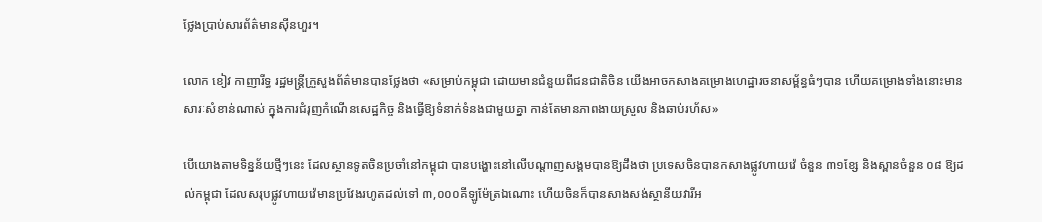ថ្លែងប្រាប់សារព័ត៌មានស៊ីនហួរ។

លោក ខៀវ កាញារីទ្ធ រដ្ឋមន្ត្រីក្រួសួងព័ត៌មានបានថ្លែងថា «សម្រាប់កម្ពុជា ដោយមានជំនួយពីជនជាតិចិន យើងអាចកសាងគម្រោងហេដ្ឋារចនាសម្ព័ន្ធធំៗបាន ហើយគម្រោងទាំងនោះមានសារៈសំខាន់ណាស់ ក្នុងការជំរុញកំណើនសេដ្ឋកិច្ច និងធ្វើឱ្យទំនាក់ទំនងជាមួយគ្នា កាន់តែមានភាពងាយស្រួល និងឆាប់រហ័ស»

បើយោងតាមទិន្នន័យថ្មីៗនេះ ដែលស្ថានទូតចិនប្រចាំនៅកម្ពុជា បានបង្ហោះនៅលើបណ្តាញសង្គមបានឱ្យដឹងថា ប្រទេសចិនបានកសាងផ្លូវហាយវ៉េ ចំនួន ៣១ខ្សែ និងស្ពានចំនួន ០៨ ឱ្យដល់កម្ពុជា ដែលសរុបផ្លូវហាយវ៉េមានប្រវែងរហូតដល់ទៅ ៣,០០០គីឡូម៉ែត្រឯណោះ ហើយចិនក៏បានសាងសង់ស្ថានីយវារីអ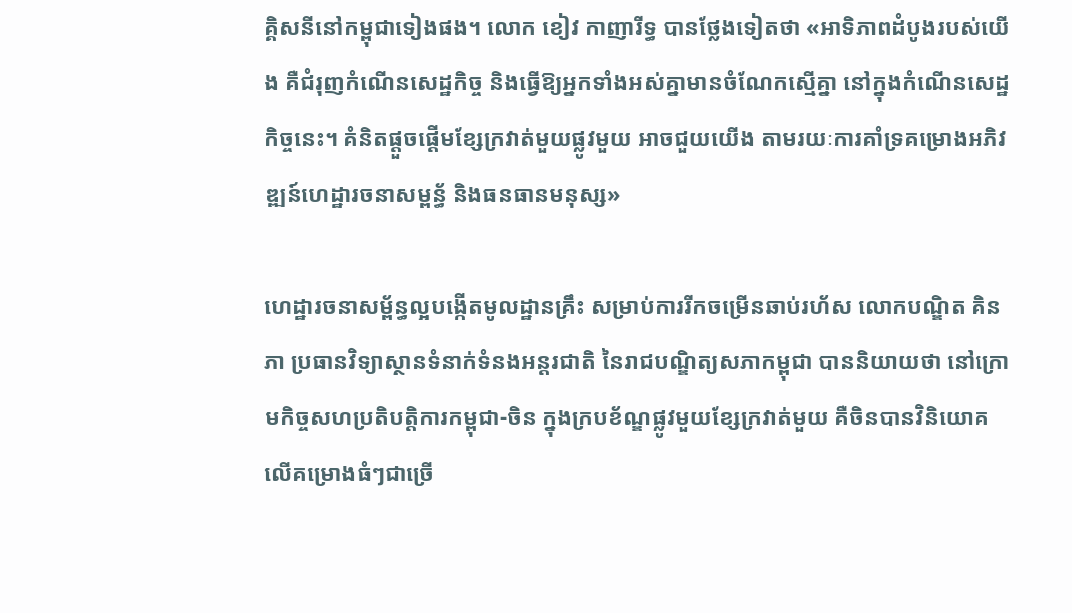គ្គិសនីនៅកម្ពុជាទៀងផង។ លោក ខៀវ កាញារីទ្ធ បានថ្លែងទៀតថា «អាទិភាពដំបូងរបស់យើង គឺជំរុញកំណើនសេដ្ឋកិច្ច និងធ្វើឱ្យអ្នកទាំងអស់គ្នាមានចំណែកស្មើគ្នា នៅក្នុងកំណើនសេដ្ឋកិច្ចនេះ។ គំនិតផ្តួចផ្តើមខ្សែក្រវាត់មួយផ្លូវមួយ អាចជួយយើង តាមរយៈការគាំទ្រគម្រោងអភិវឌ្ឍន៍ហេដ្ឋារចនាសម្ពន្ធ័ និងធនធានមនុស្ស»

ហេដ្ឋារចនាសម្ព័ន្ធល្អបង្កើតមូលដ្ឋានគ្រឹះ សម្រាប់ការរីកចម្រើនឆាប់រហ័ស លោកបណ្ឌិត គិន ភា ប្រធានវិទ្យាស្ថានទំនាក់ទំនងអន្តរជាតិ នៃរាជបណ្ឌិត្យសភាកម្ពុជា បាននិយាយថា នៅក្រោមកិច្ចសហប្រតិបត្តិការកម្ពុជា-ចិន ក្នុងក្របខ័ណ្ឌផ្លូវមួយខ្សែក្រវាត់មួយ គឺចិនបានវិនិយោគលើគម្រោងធំៗជាច្រើ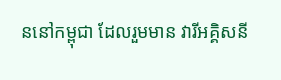ននៅកម្ពុជា ដែលរួមមាន វារីអគ្គិសនី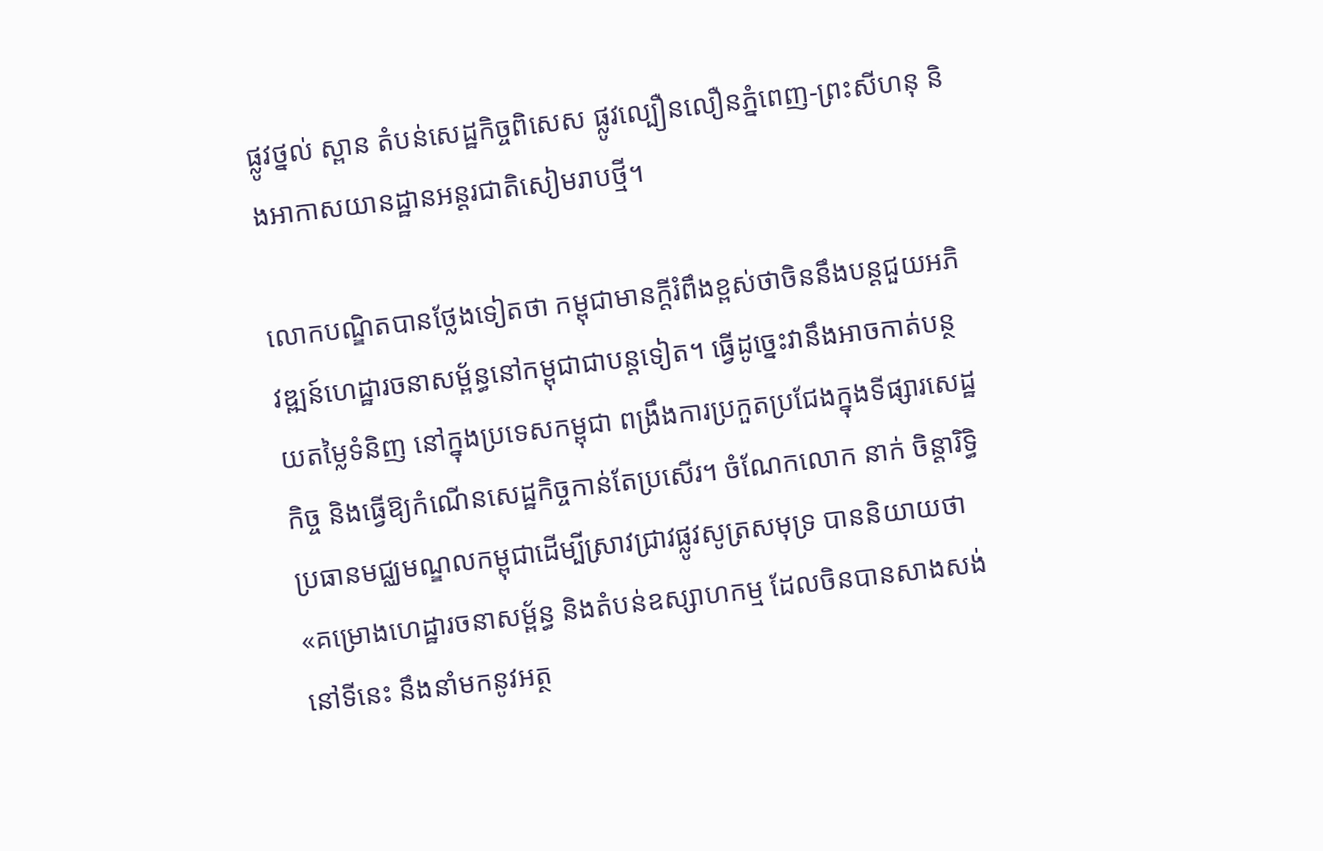ផ្លូវថ្នល់ ស្ពាន តំបន់សេដ្ឋកិច្ចពិសេស ផ្លូវល្បឿនលឿនភ្នំពេញ-ព្រះសីហនុ និងអាកាសយានដ្ឋានអន្តរជាតិសៀមរាបថ្មី។

លោកបណ្ឌិតបានថ្លែងទៀតថា កម្ពុជាមានក្តីរំពឹងខ្ពស់ថាចិននឹងបន្តជួយអភិវឌ្ឍន៍ហេដ្ឋារចនាសម្ព័ន្ធនៅកម្ពុជាជាបន្តទៀត។ ធ្វើដូច្នេះវានឹងអាចកាត់បន្ថយតម្លៃទំនិញ នៅក្នុងប្រទេសកម្ពុជា ពង្រឹងការប្រកួតប្រជែងក្នុងទីផ្សារសេដ្ឋកិច្ច និងធ្វើឱ្យកំណើនសេដ្ឋកិច្ចកាន់តែប្រសើរ។ ចំណែកលោក នាក់ ចិន្តារិទ្ធិ ប្រធានមជ្ឈមណ្ឌលកម្ពុជាដើម្បីស្រាវជ្រាវផ្លូវសូត្រសមុទ្រ បាននិយាយថា «គម្រោងហេដ្ឋារចនាសម្ព័ន្ធ និងតំបន់ឧស្សាហកម្ម ដែលចិនបានសាងសង់នៅទីនេះ នឹងនាំមកនូវអត្ថ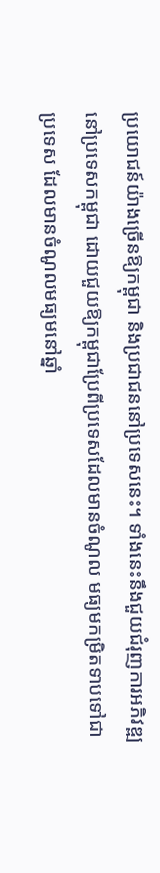ប្រយោជន៍យ៉ាងច្រើនឱ្យកម្ពុជា និងប្រជាជននៅប្រទេសនេះ។ ទាំងនេះនឹងជួយជំរុញការអភិវឌ្ឍនៅប្រទេសកម្ពុជា ដោយជួយឱ្យកម្ពុជាប្រែពីប្រទេសដែលមានចំណូល មធ្យមកម្រិតទាបទៅជាប្រទេស ដែលមានចំណូលមធ្យមនៅឆ្នាំ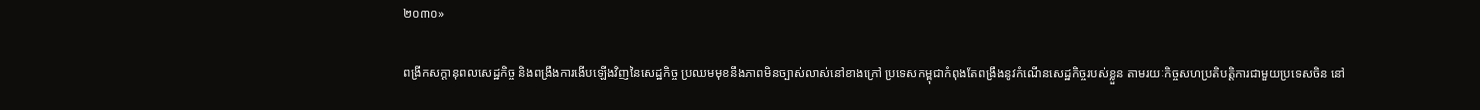២០៣០»

ពង្រីកសក្តានុពលសេដ្ឋកិច្ច និងពង្រឹងការងើបឡើងវិញនៃសេដ្ឋកិច្ច ប្រឈមមុខនឹងភាពមិនច្បាស់លាស់នៅខាងក្រៅ ប្រទេសកម្ពុជាកំពុងតែពង្រឹងនូវកំណើនសេដ្ឋកិច្ចរបស់ខ្លួន តាមរយៈកិច្ចសហប្រតិបត្តិការជាមួយប្រទេសចិន នៅ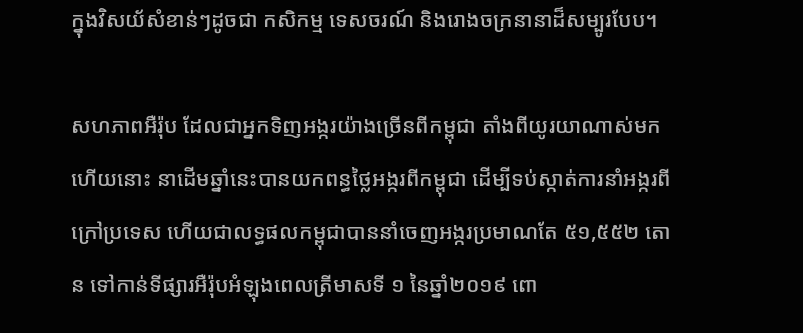ក្នុងវិសយ័សំខាន់ៗដូចជា កសិកម្ម ទេសចរណ៍ និងរោងចក្រនានាដ៏សម្បូរបែប។

សហភាពអឺរ៉ុប ដែលជាអ្នកទិញអង្ករយ៉ាងច្រើនពីកម្ពុជា តាំងពីយូរយាណាស់មកហើយនោះ នាដើមឆ្នាំនេះបានយកពន្ធថ្លៃអង្ករពីកម្ពុជា ដើម្បីទប់ស្កាត់ការនាំអង្ករពីក្រៅប្រទេស ហើយជាលទ្ធផលកម្ពុជាបាននាំចេញអង្ករប្រមាណតែ ៥១,៥៥២ តោន ទៅកាន់ទីផ្សារអឺរ៉ុបអំឡុងពេលត្រីមាសទី ១ នៃឆ្នាំ២០១៩ ពោ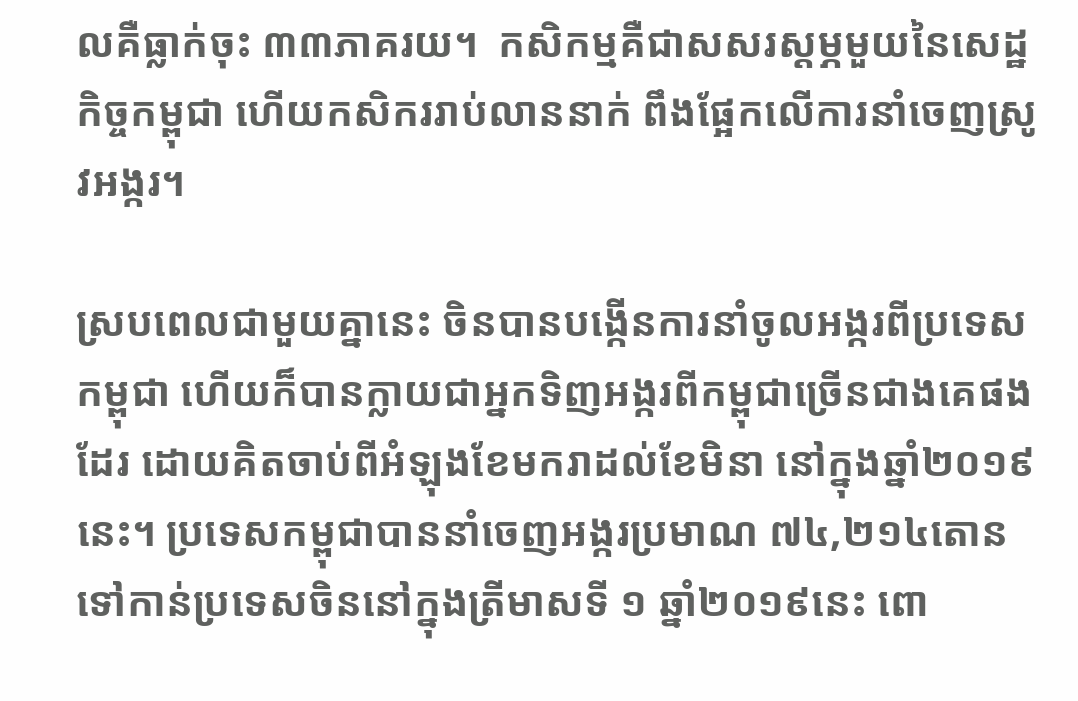លគឺធ្លាក់ចុះ ៣៣ភាគរយ។  កសិកម្មគឺជាសសរស្តម្ភមួយនៃសេដ្ឋកិច្ចកម្ពុជា ហើយកសិកររាប់លាននាក់ ពឹងផ្អែកលើការនាំចេញស្រូវអង្ករ។

ស្របពេលជាមួយគ្នានេះ ចិនបានបង្កើនការនាំចូលអង្ករពីប្រទេសកម្ពុជា ហើយក៏បានក្លាយជាអ្នកទិញអង្ករពីកម្ពុជាច្រើនជាងគេផងដែរ ដោយគិតចាប់ពីអំឡុងខែមករាដល់ខែមិនា នៅក្នុងឆ្នាំ២០១៩នេះ។ ប្រទេសកម្ពុជាបាននាំចេញអង្ករប្រមាណ ៧៤,២១៤តោន ទៅកាន់ប្រទេសចិននៅក្នុងត្រីមាសទី ១ ឆ្នាំ២០១៩នេះ ពោ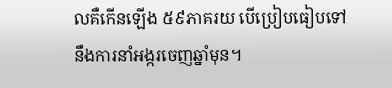លគឺកើនឡើង ៥៩ភាគរយ បើប្រៀបធៀបទៅនឹងការនាំអង្ករចេញឆ្នាំមុន។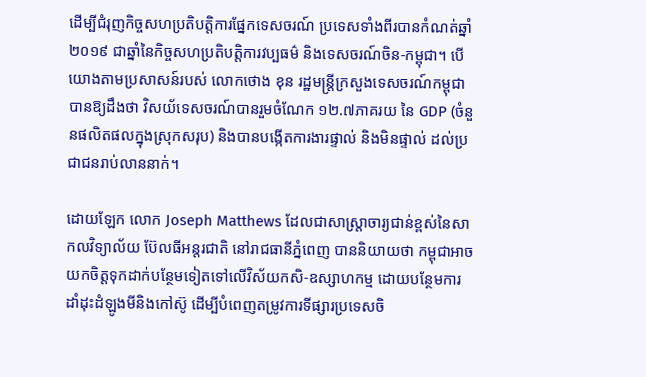ដើម្បីជំរុញកិច្ចសហប្រតិបត្តិការផ្នែកទេសចរណ៍ ប្រទេសទាំងពីរបានកំណត់ឆ្នាំ២០១៩ ជាឆ្នាំនៃកិច្ចសហប្រតិបត្តិការវប្បធម៌ និងទេសចរណ៍ចិន-កម្ពុជា។ បើយោងតាមប្រសាសន៍របស់ លោកថោង ខុន រដ្ឋមន្ត្រីក្រសួងទេសចរណ៍កម្ពុជា បានឱ្យដឹងថា វិសយ័ទេសចរណ៍បានរួមចំណែក ១២.៧ភាគរយ នៃ GDP (ចំនួនផលិតផលក្នុងស្រុកសរុប) និងបានបង្កើតការងារផ្ទាល់ និងមិនផ្ទាល់ ដល់ប្រជាជនរាប់លាននាក់។

ដោយឡែក លោក Joseph Matthews ដែលជាសាស្ត្រាចារ្យជាន់ខ្ពស់នៃសាកលវិទ្យាល័យ ប៊ែលធីអន្តរជាតិ នៅរាជធានីភ្នំពេញ បាននិយាយថា កម្ពុជាអាចយកចិត្តទុកដាក់បន្ថែមទៀតទៅលើវិស័យកសិ-ឧស្សាហកម្ម ដោយបន្ថែមការដាំដុះដំឡូងមីនិងកៅស៊ូ ដើម្បីបំពេញតម្រូវការទីផ្សារប្រទេសចិ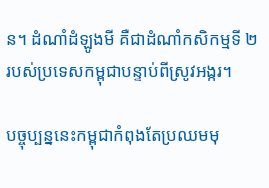ន។ ដំណាំដំឡូងមី គឺជាដំណាំកសិកម្មទី ២ របស់ប្រទេសកម្ពុជាបន្ទាប់ពីស្រូវអង្ករ។

បច្ចុប្បន្ននេះកម្ពុជាកំពុងតែប្រឈមមុ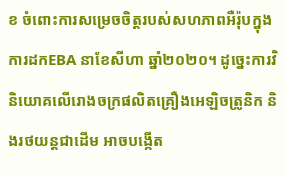ខ ចំពោះការសម្រេចចិត្តរបស់សហភាពអឺរ៉ុបក្នុងការដកEBA នាខែសីហា ឆ្នាំ២០២០។ ដូច្នេះការវិនិយោគលើរោងចក្រផលិតគ្រឿងអេឡិចត្រូនិក និងរថយន្តជាដើម អាចបង្កើត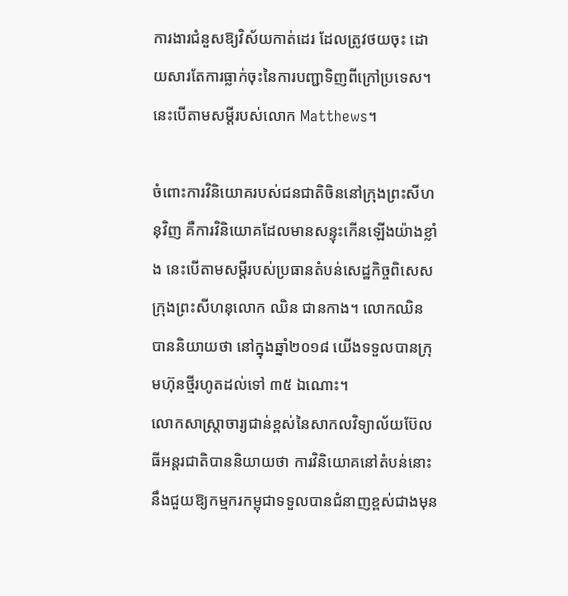ការងារជំនួសឱ្យវិស័យកាត់ដេរ ដែលត្រូវថយចុះ ដោយសារតែការធ្លាក់ចុះនៃការបញ្ជាទិញពីក្រៅប្រទេស។ នេះបើតាមសម្ដីរបស់លោក Matthews។

ចំពោះការវិនិយោគរបស់ជនជាតិចិននៅក្រុងព្រះសីហនុវិញ គឺការវិនិយោគដែលមានសន្ទុះកើនឡើងយ៉ាងខ្លាំង នេះបើតាមសម្ដីរបស់ប្រធានតំបន់សេដ្ឋកិច្ចពិសេសក្រុងព្រះសីហនុលោក ឈិន ជានកាង។ លោកឈិន បាននិយាយថា នៅក្នុងឆ្នាំ២០១៨ យើងទទួលបានក្រុមហ៊ុនថ្មីរហូតដល់ទៅ ៣៥ ឯណោះ។
លោកសាស្ត្រាចារ្យជាន់ខ្ពស់នៃសាកលវិទ្យាល័យប៊ែលធីអន្តរជាតិបាននិយាយថា ការវិនិយោគនៅតំបន់នោះ នឹងជួយឱ្យកម្មករកម្ពុជាទទួលបានជំនាញខ្ពស់ជាងមុន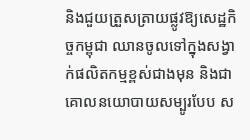និងជួយត្រួសត្រាយផ្លូវឱ្យសេដ្ឋកិច្ចកម្ពុជា ឈានចូលទៅក្នុងសង្វាក់ផលិតកម្មខ្ពស់ជាងមុន និងជាគោលនយោបាយសម្បូរបែប ស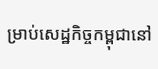ម្រាប់សេដ្ឋកិច្ចកម្ពុជានៅ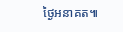ថ្ងៃអនាគត៕